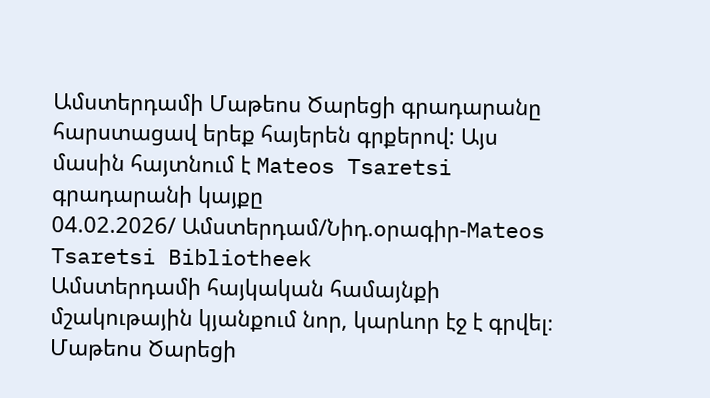Ամստերդամի Մաթեոս Ծարեցի գրադարանը հարստացավ երեք հայերեն գրքերով: Այս մասին հայտնում է Mateos Tsaretsi գրադարանի կայքը
04.02.2026/ Ամստերդամ/Նիդ.օրագիր-Mateos Tsaretsi Bibliotheek
Ամստերդամի հայկական համայնքի մշակութային կյանքում նոր, կարևոր էջ է գրվել։ Մաթեոս Ծարեցի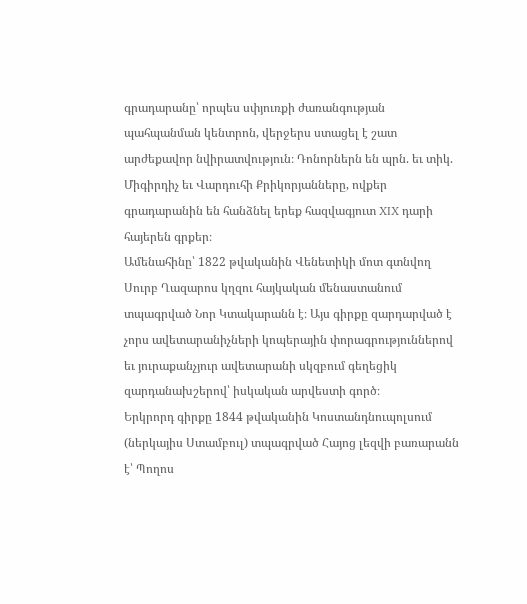գրադարանը՝ որպես սփյուռքի ժառանգության պահպանման կենտրոն, վերջերս ստացել է շատ արժեքավոր նվիրատվություն։ Դոնորներն են պրն. եւ տիկ. Միգիրդիչ եւ Վարդուհի Քրիկորյանները, ովքեր գրադարանին են հանձնել երեք հազվագյուտ XIX դարի հայերեն գրքեր։
Ամենահինը՝ 1822 թվականին Վենետիկի մոտ գտնվող Սուրբ Ղազարոս կղզու հայկական մենաստանում տպագրված Նոր Կտակարանն է։ Այս գիրքը զարդարված է չորս ավետարանիչների կոպերային փորագրություններով եւ յուրաքանչյուր ավետարանի սկզբում գեղեցիկ զարդանախշերով՝ իսկական արվեստի գործ։
Երկրորդ գիրքը 1844 թվականին Կոստանդնուպոլսում (ներկայիս Ստամբուլ) տպագրված Հայոց լեզվի բառարանն է՝ Պողոս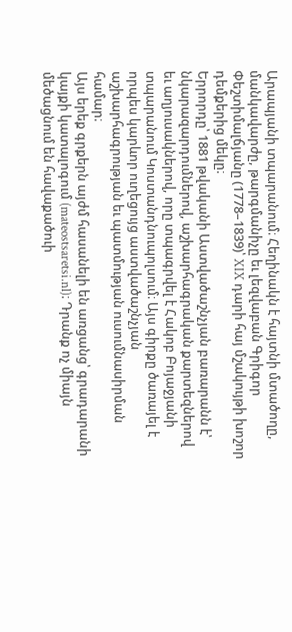Արապյանի տպարանում։ Հեղինակն է հայտնի մտածողը, մանկավարժը, թարգմանիչը եւ լեզվաբան Գրիգոր Փեշտիմալճյանը (1778–1839)՝ XIX դարի հայ մշակույթի խոշոր դեմքերից մեկը։
Երրորդը՝ 1881 թվականի Աստվածաշնչյան բառարանն է՝ նկարազարդումներով, աշխարհագրական քարտեզներով եւ աղյուսակներով, որը տպագրվել է Հակոբ Բոյաջյանի տպարանում Կոստանդնուպոլսում։ Այս գիրքը ծառայել է որպես կարևոր ուղեցույց աստվածաշնչյան աշխարհագրության եւ պատմության ուսումնասիրման համար։
Այս երեք գրքերն այժմ հասանելի են առցանց՝ գրադարանի կայքի կատալոգում (mateostsaretsi.nl)։ Դրանք ոչ միայն մեծացնում են հավաքածուի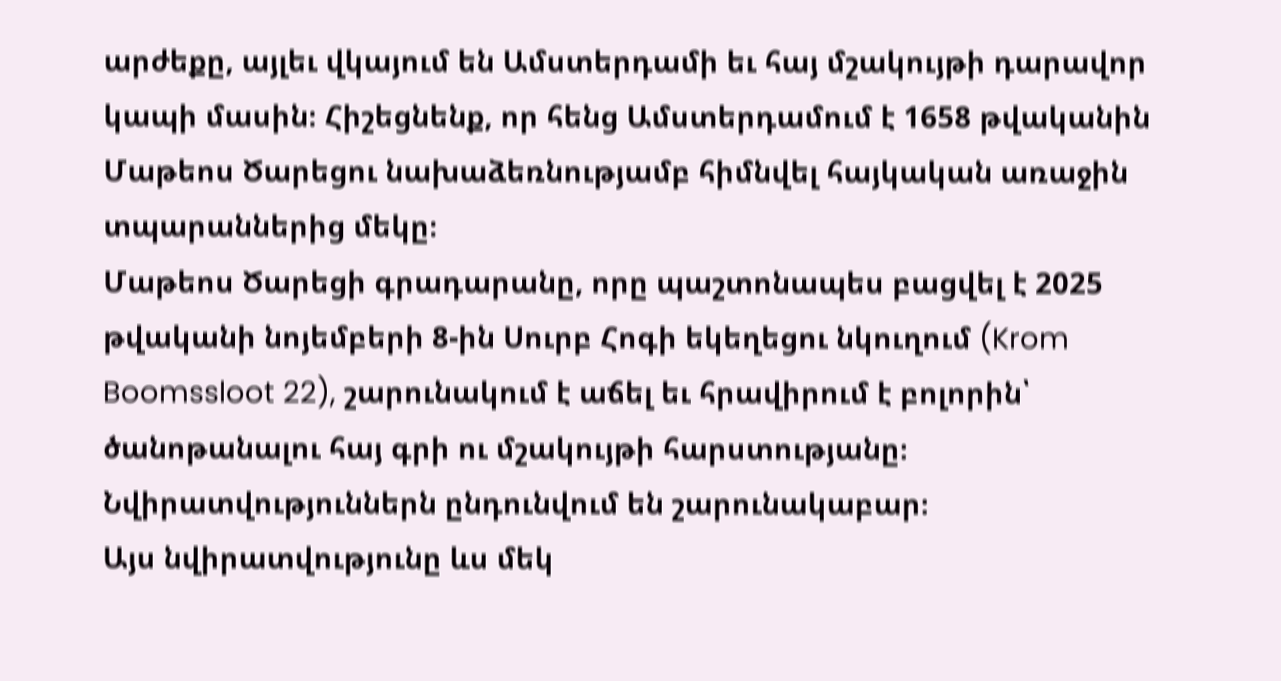արժեքը, այլեւ վկայում են Ամստերդամի եւ հայ մշակույթի դարավոր կապի մասին։ Հիշեցնենք, որ հենց Ամստերդամում է 1658 թվականին Մաթեոս Ծարեցու նախաձեռնությամբ հիմնվել հայկական առաջին տպարաններից մեկը։
Մաթեոս Ծարեցի գրադարանը, որը պաշտոնապես բացվել է 2025 թվականի նոյեմբերի 8-ին Սուրբ Հոգի եկեղեցու նկուղում (Krom Boomssloot 22), շարունակում է աճել եւ հրավիրում է բոլորին՝ ծանոթանալու հայ գրի ու մշակույթի հարստությանը։ Նվիրատվություններն ընդունվում են շարունակաբար։
Այս նվիրատվությունը ևս մեկ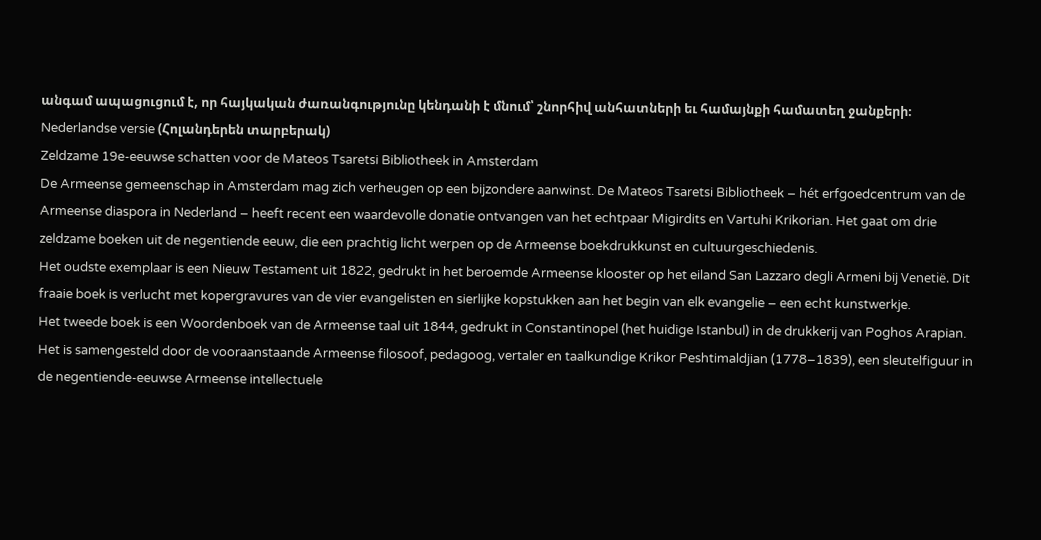անգամ ապացուցում է, որ հայկական ժառանգությունը կենդանի է մնում՝ շնորհիվ անհատների եւ համայնքի համատեղ ջանքերի։
Nederlandse versie (Հոլանդերեն տարբերակ)
Zeldzame 19e-eeuwse schatten voor de Mateos Tsaretsi Bibliotheek in Amsterdam
De Armeense gemeenschap in Amsterdam mag zich verheugen op een bijzondere aanwinst. De Mateos Tsaretsi Bibliotheek – hét erfgoedcentrum van de Armeense diaspora in Nederland – heeft recent een waardevolle donatie ontvangen van het echtpaar Migirdits en Vartuhi Krikorian. Het gaat om drie zeldzame boeken uit de negentiende eeuw, die een prachtig licht werpen op de Armeense boekdrukkunst en cultuurgeschiedenis.
Het oudste exemplaar is een Nieuw Testament uit 1822, gedrukt in het beroemde Armeense klooster op het eiland San Lazzaro degli Armeni bij Venetië. Dit fraaie boek is verlucht met kopergravures van de vier evangelisten en sierlijke kopstukken aan het begin van elk evangelie – een echt kunstwerkje.
Het tweede boek is een Woordenboek van de Armeense taal uit 1844, gedrukt in Constantinopel (het huidige Istanbul) in de drukkerij van Poghos Arapian. Het is samengesteld door de vooraanstaande Armeense filosoof, pedagoog, vertaler en taalkundige Krikor Peshtimaldjian (1778–1839), een sleutelfiguur in de negentiende-eeuwse Armeense intellectuele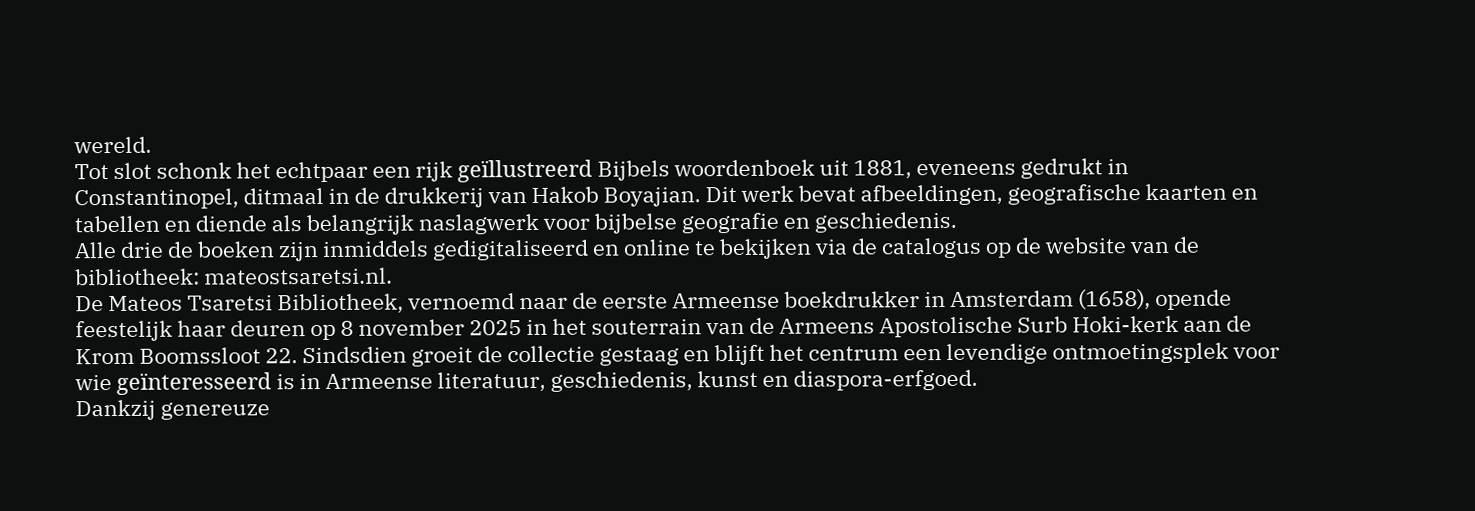wereld.
Tot slot schonk het echtpaar een rijk geïllustreerd Bijbels woordenboek uit 1881, eveneens gedrukt in Constantinopel, ditmaal in de drukkerij van Hakob Boyajian. Dit werk bevat afbeeldingen, geografische kaarten en tabellen en diende als belangrijk naslagwerk voor bijbelse geografie en geschiedenis.
Alle drie de boeken zijn inmiddels gedigitaliseerd en online te bekijken via de catalogus op de website van de bibliotheek: mateostsaretsi.nl.
De Mateos Tsaretsi Bibliotheek, vernoemd naar de eerste Armeense boekdrukker in Amsterdam (1658), opende feestelijk haar deuren op 8 november 2025 in het souterrain van de Armeens Apostolische Surb Hoki-kerk aan de Krom Boomssloot 22. Sindsdien groeit de collectie gestaag en blijft het centrum een levendige ontmoetingsplek voor wie geïnteresseerd is in Armeense literatuur, geschiedenis, kunst en diaspora-erfgoed.
Dankzij genereuze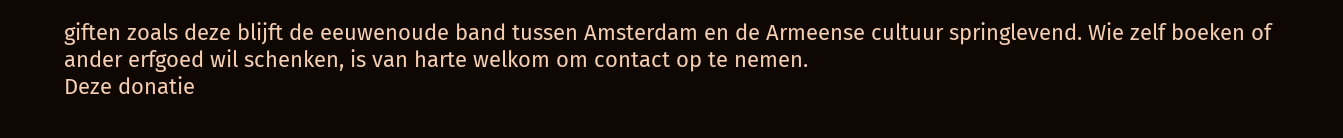giften zoals deze blijft de eeuwenoude band tussen Amsterdam en de Armeense cultuur springlevend. Wie zelf boeken of ander erfgoed wil schenken, is van harte welkom om contact op te nemen.
Deze donatie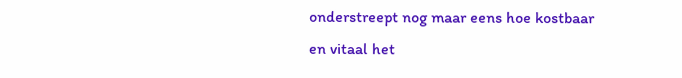onderstreept nog maar eens hoe kostbaar en vitaal het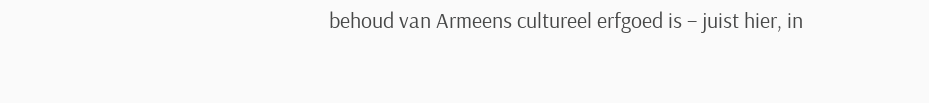behoud van Armeens cultureel erfgoed is – juist hier, in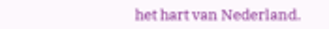het hart van Nederland.